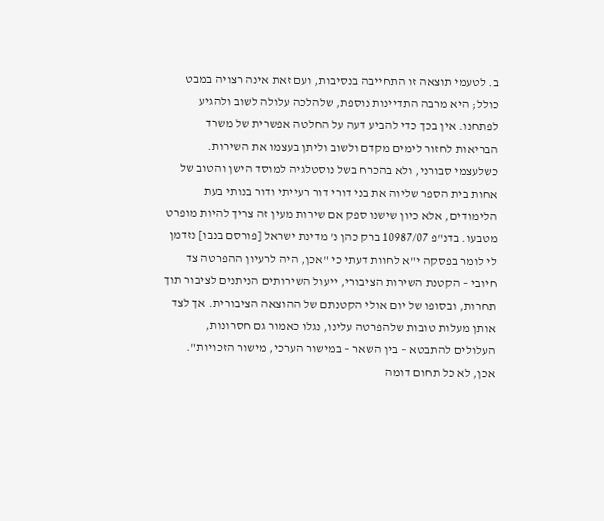ב. לטעמי תוצאה זו התחייבה בנסיבות, ועם זאת אינה רצויה במבט כולל; היא מרבה התדיינות נוספת, שלהלכה עלולה לשוב ולהגיע לפתחנו. אין בכך כדי להביע דעה על החלטה אפשרית של משרד הבריאות לחזור לימים מקדם ולשוב וליתן בעצמו את השירות. כשלעצמי סבורני, ולא בהכרח בשל נוסטלגיה למוסד הישן והטוב של אחות בית הספר שליוה את בני דורי דור רעייתי ודור בנותי בעת הלימודים, אלא כיון שישנו ספק אם שירות מעין זה צריך להיות מופרט מטבעו. בדנ"פ 10987/07 ברק כהן נ' מדינת ישראל [פורסם בנבו] נזדמן לי לומר בפסקה י"א לחוות דעתי כי "אכן, היה לרעיון ההפרטה צד חיובי – הקטנת השירות הציבורי, ייעול השירותים הניתנים לציבור תוך תחרות, ובסופו של יום אולי הקטנתם של ההוצאה הציבורית. אך לצד אותן מעלות טובות שלהפרטה עלינו, נגלו כאמור גם חסרונות, העלולים להתבטא – בין השאר – במישור הערכי, מישור הזכויות". אכן, לא כל תחום דומה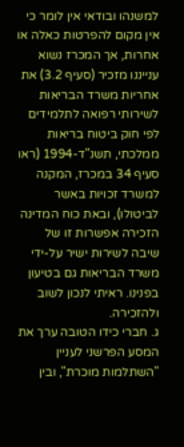למשנהו ובודאי אין לומר כי אין מקום להפרטות כאלה או אחרות, אך המכרז נשוא ענייננו מזכיר (סעיף 3.2) את אחריות משרד הבריאות לשירותי רפואה לתלמידים לפי חוק ביטוח בריאות ממלכתי, תשנ"ד-1994 (ראו סעיף 34 במכרז, המקנה למשרד זכויות באשר לביטולו), ובאת כוח המדינה הזכירה אפשרות זו של שיבה לשירות ישיר על-ידי משרד הבריאות גם בטיעון בפנינו. ראיתי לנכון לשוב ולהזכירה.
ג. חברי כידו הטובה ערך את המסע הפרשני לעניין "השתלמות מוכרת", ובין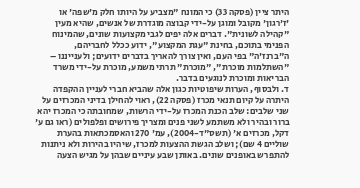היתר ציין (פסקה 33) כי המונח "מצביע על היותו חלק מ'שפה' או 'ז'רגון' מקובל ומוגן על-ידי קבוצה מוגדרת של אנשים, שהיא מעין "קהילה לשונית". דברים אלה יפים לגבי מקצועות שונים, שהמינוח הפנימי בתוכם, בחינת "עגת המקצוע", ידוע ככלל לחבריהם, ה"ברנז'ה" בפי העם, ואין צורך להאריך בדברים ידועים; ולענייננו – "השתלמות מוכרת", "מוכרת" תרתי משמע, מוכרת על-ידי משרד הבריאות ומוכרת לנוגעים בדבר.
ד. ולבסוף, הערות שיפוטיות כגון אלה שהביא חברי לעניין ההקפדה היתרה על קיום תנאי מכרז (פסקה 22), ראוי להחילן בדיני המכרזים על שני שלבים: שלב הכנת המכרז על-ידי הרשות, שמחובתה כי המכרז יהא ברור ובהיר ולא משתמע לשני פנים ומצריך פירושים ופלפולים (ראו גם ע' דקל, מכרזים א' (תשס"ד-2004), עמ' 270 והאסמכתאות בהערת שוליים 4 שם); ושלב הגשת ההצעות למכרז, שיהיו בהירות ולא ניתנות להתפרש באופנים שונים. באותן שבע עיניים שבהן על מגיש הצעה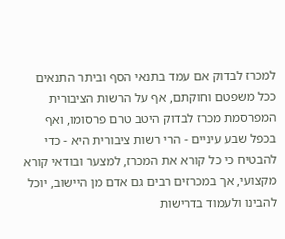למכרז לבדוק אם עמד בתנאי הסף וביתר התנאים ככל משפטם וחוקתם, אף על הרשות הציבורית המפרסמת מכרז לבדוק היטב טרם פרסומו, ואף בכפל שבע עיניים - הרי רשות ציבורית היא - כדי להבטיח כי כל קורא את המכרז, למצער ובודאי קורא מקצועי, אך במכרזים רבים גם אדם מן היישוב, יוכל להבינו ולעמוד בדרישות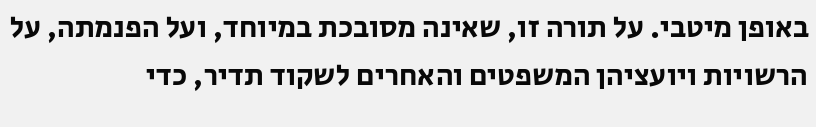באופן מיטבי. על תורה זו, שאינה מסובכת במיוחד, ועל הפנמתה, על הרשויות ויועציהן המשפטים והאחרים לשקוד תדיר, כדי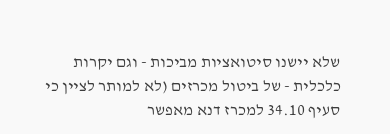שלא יישנו סיטואציות מביכות - וגם יקרות כלכלית - של ביטול מכרזים (לא למותר לציין כי סעיף 34.10 למכרז דנא מאפשר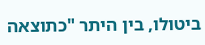ביטולו, בין היתר "כתוצאה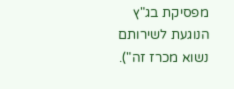מפסיקת בג"ץ הנוגעת לשירותם נשוא מכרז זה").